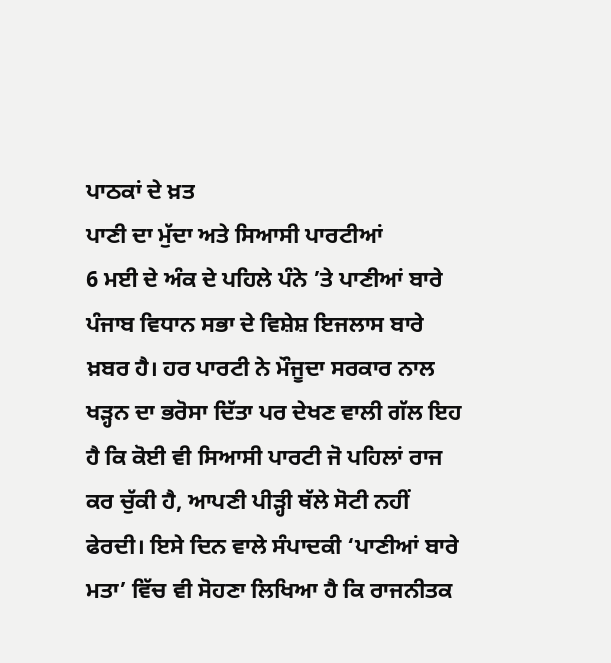ਪਾਠਕਾਂ ਦੇ ਖ਼ਤ
ਪਾਣੀ ਦਾ ਮੁੱਦਾ ਅਤੇ ਸਿਆਸੀ ਪਾਰਟੀਆਂ
6 ਮਈ ਦੇ ਅੰਕ ਦੇ ਪਹਿਲੇ ਪੰਨੇ ’ਤੇ ਪਾਣੀਆਂ ਬਾਰੇ ਪੰਜਾਬ ਵਿਧਾਨ ਸਭਾ ਦੇ ਵਿਸ਼ੇਸ਼ ਇਜਲਾਸ ਬਾਰੇ ਖ਼ਬਰ ਹੈ। ਹਰ ਪਾਰਟੀ ਨੇ ਮੌਜੂਦਾ ਸਰਕਾਰ ਨਾਲ ਖੜ੍ਹਨ ਦਾ ਭਰੋਸਾ ਦਿੱਤਾ ਪਰ ਦੇਖਣ ਵਾਲੀ ਗੱਲ ਇਹ ਹੈ ਕਿ ਕੋਈ ਵੀ ਸਿਆਸੀ ਪਾਰਟੀ ਜੋ ਪਹਿਲਾਂ ਰਾਜ ਕਰ ਚੁੱਕੀ ਹੈ, ਆਪਣੀ ਪੀੜ੍ਹੀ ਥੱਲੇ ਸੋਟੀ ਨਹੀਂ ਫੇਰਦੀ। ਇਸੇ ਦਿਨ ਵਾਲੇ ਸੰਪਾਦਕੀ ‘ਪਾਣੀਆਂ ਬਾਰੇ ਮਤਾ’ ਵਿੱਚ ਵੀ ਸੋਹਣਾ ਲਿਖਿਆ ਹੈ ਕਿ ਰਾਜਨੀਤਕ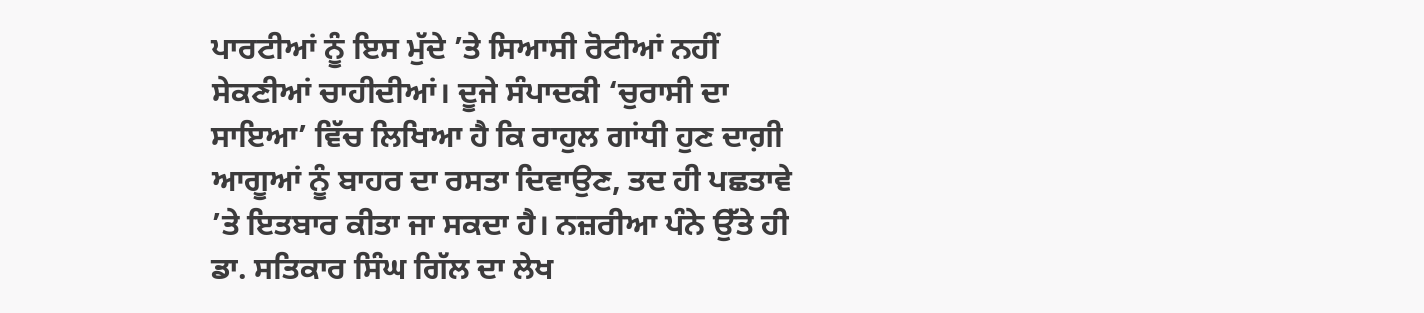ਪਾਰਟੀਆਂ ਨੂੰ ਇਸ ਮੁੱਦੇ ’ਤੇ ਸਿਆਸੀ ਰੋਟੀਆਂ ਨਹੀਂ ਸੇਕਣੀਆਂ ਚਾਹੀਦੀਆਂ। ਦੂਜੇ ਸੰਪਾਦਕੀ ‘ਚੁਰਾਸੀ ਦਾ ਸਾਇਆ’ ਵਿੱਚ ਲਿਖਿਆ ਹੈ ਕਿ ਰਾਹੁਲ ਗਾਂਧੀ ਹੁਣ ਦਾਗ਼ੀ ਆਗੂਆਂ ਨੂੰ ਬਾਹਰ ਦਾ ਰਸਤਾ ਦਿਵਾਉਣ, ਤਦ ਹੀ ਪਛਤਾਵੇ ’ਤੇ ਇਤਬਾਰ ਕੀਤਾ ਜਾ ਸਕਦਾ ਹੈ। ਨਜ਼ਰੀਆ ਪੰਨੇ ਉੱਤੇ ਹੀ ਡਾ. ਸਤਿਕਾਰ ਸਿੰਘ ਗਿੱਲ ਦਾ ਲੇਖ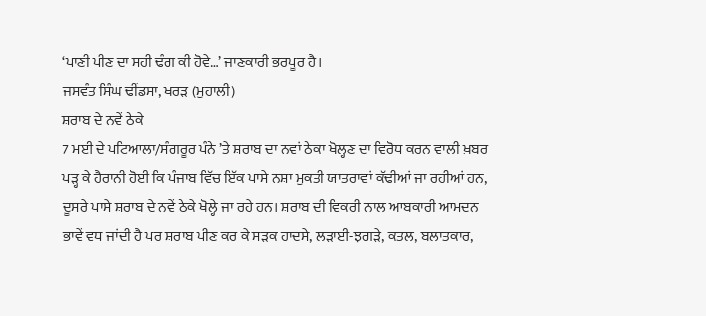‘ਪਾਣੀ ਪੀਣ ਦਾ ਸਹੀ ਢੰਗ ਕੀ ਹੋਵੇ…’ ਜਾਣਕਾਰੀ ਭਰਪੂਰ ਹੈ।
ਜਸਵੰਤ ਸਿੰਘ ਢੀਂਡਸਾ, ਖਰੜ (ਮੁਹਾਲੀ)
ਸ਼ਰਾਬ ਦੇ ਨਵੇਂ ਠੇਕੇ
7 ਮਈ ਦੇ ਪਟਿਆਲਾ/ਸੰਗਰੂਰ ਪੰਨੇ ’ਤੇ ਸ਼ਰਾਬ ਦਾ ਨਵਾਂ ਠੇਕਾ ਖੋਲ੍ਹਣ ਦਾ ਵਿਰੋਧ ਕਰਨ ਵਾਲੀ ਖ਼ਬਰ ਪੜ੍ਹ ਕੇ ਹੈਰਾਨੀ ਹੋਈ ਕਿ ਪੰਜਾਬ ਵਿੱਚ ਇੱਕ ਪਾਸੇ ਨਸ਼ਾ ਮੁਕਤੀ ਯਾਤਰਾਵਾਂ ਕੱਢੀਆਂ ਜਾ ਰਹੀਆਂ ਹਨ, ਦੂਸਰੇ ਪਾਸੇ ਸ਼ਰਾਬ ਦੇ ਨਵੇਂ ਠੇਕੇ ਖੋਲ੍ਹੇ ਜਾ ਰਹੇ ਹਨ। ਸ਼ਰਾਬ ਦੀ ਵਿਕਰੀ ਨਾਲ ਆਬਕਾਰੀ ਆਮਦਨ ਭਾਵੇਂ ਵਧ ਜਾਂਦੀ ਹੈ ਪਰ ਸ਼ਰਾਬ ਪੀਣ ਕਰ ਕੇ ਸੜਕ ਹਾਦਸੇ, ਲੜਾਈ-ਝਗੜੇ, ਕਤਲ, ਬਲਾਤਕਾਰ,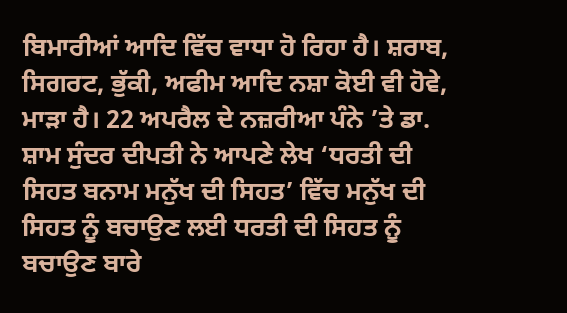ਬਿਮਾਰੀਆਂ ਆਦਿ ਵਿੱਚ ਵਾਧਾ ਹੋ ਰਿਹਾ ਹੈ। ਸ਼ਰਾਬ, ਸਿਗਰਟ, ਭੁੱਕੀ, ਅਫੀਮ ਆਦਿ ਨਸ਼ਾ ਕੋਈ ਵੀ ਹੋਵੇ, ਮਾੜਾ ਹੈ। 22 ਅਪਰੈਲ ਦੇ ਨਜ਼ਰੀਆ ਪੰਨੇ ’ਤੇ ਡਾ. ਸ਼ਾਮ ਸੁੰਦਰ ਦੀਪਤੀ ਨੇ ਆਪਣੇ ਲੇਖ ‘ਧਰਤੀ ਦੀ ਸਿਹਤ ਬਨਾਮ ਮਨੁੱਖ ਦੀ ਸਿਹਤ’ ਵਿੱਚ ਮਨੁੱਖ ਦੀ ਸਿਹਤ ਨੂੰ ਬਚਾਉਣ ਲਈ ਧਰਤੀ ਦੀ ਸਿਹਤ ਨੂੰ ਬਚਾਉਣ ਬਾਰੇ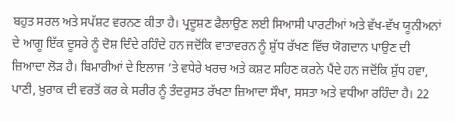ਬਹੁਤ ਸਰਲ ਅਤੇ ਸਪੱਸ਼ਟ ਵਰਨਣ ਕੀਤਾ ਹੈ। ਪ੍ਰਦੂਸ਼ਣ ਫੈਲਾਉਣ ਲਈ ਸਿਆਸੀ ਪਾਰਟੀਆਂ ਅਤੇ ਵੱਖ-ਵੱਖ ਯੂਨੀਅਨਾਂ ਦੇ ਆਗੂ ਇੱਕ ਦੂਸਰੇ ਨੂੰ ਦੋਸ਼ ਦਿੰਦੇ ਰਹਿੰਦੇ ਹਨ ਜਦੋਂਕਿ ਵਾਤਾਵਰਨ ਨੂੰ ਸ਼ੁੱਧ ਰੱਖਣ ਵਿੱਚ ਯੋਗਦਾਨ ਪਾਉਣ ਦੀ ਜ਼ਿਆਦਾ ਲੋੜ ਹੈ। ਬਿਮਾਰੀਆਂ ਦੇ ਇਲਾਜ ’ਤੇ ਵਧੇਰੇ ਖਰਚ ਅਤੇ ਕਸ਼ਟ ਸਹਿਣ ਕਰਨੇ ਪੈਂਦੇ ਹਨ ਜਦੋਂਕਿ ਸ਼ੁੱਧ ਹਵਾ, ਪਾਣੀ, ਖ਼ੁਰਾਕ ਦੀ ਵਰਤੋਂ ਕਰ ਕੇ ਸਰੀਰ ਨੂੰ ਤੰਦਰੁਸਤ ਰੱਖਣਾ ਜ਼ਿਆਦਾ ਸੌਖਾ, ਸਸਤਾ ਅਤੇ ਵਧੀਆ ਰਹਿੰਦਾ ਹੈ। 22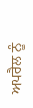ਅਪਰੈਲ ਨੂੰ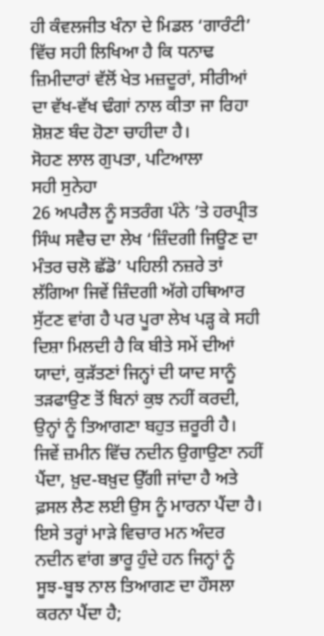ਹੀ ਕੰਵਲਜੀਤ ਖੰਨਾ ਦੇ ਮਿਡਲ ‘ਗਾਰੰਟੀ’ ਵਿੱਚ ਸਹੀ ਲਿਖਿਆ ਹੈ ਕਿ ਧਨਾਢ ਜ਼ਿਮੀਦਾਰਾਂ ਵੱਲੋਂ ਖੇਤ ਮਜ਼ਦੂਰਾਂ, ਸੀਰੀਆਂ ਦਾ ਵੱਖ-ਵੱਖ ਢੰਗਾਂ ਨਾਲ ਕੀਤਾ ਜਾ ਰਿਹਾ ਸ਼ੋਸ਼ਣ ਬੰਦ ਹੋਣਾ ਚਾਹੀਦਾ ਹੈ।
ਸੋਹਣ ਲਾਲ ਗੁਪਤਾ, ਪਟਿਆਲਾ
ਸਹੀ ਸੁਨੇਹਾ
26 ਅਪਰੈਲ ਨੂੰ ਸਤਰੰਗ ਪੰਨੇ ’ਤੇ ਹਰਪ੍ਰੀਤ ਸਿੰਘ ਸਵੈਚ ਦਾ ਲੇਖ ‘ਜ਼ਿੰਦਗੀ ਜਿਊਣ ਦਾ ਮੰਤਰ ਚਲੋ ਛੱਡੋ’ ਪਹਿਲੀ ਨਜ਼ਰੇ ਤਾਂ ਲੱਗਿਆ ਜਿਵੇਂ ਜ਼ਿੰਦਗੀ ਅੱਗੇ ਹਥਿਆਰ ਸੁੱਟਣ ਵਾਂਗ ਹੈ ਪਰ ਪੂਰਾ ਲੇਖ ਪੜ੍ਹ ਕੇ ਸਹੀ ਦਿਸ਼ਾ ਮਿਲਦੀ ਹੈ ਕਿ ਬੀਤੇ ਸਮੇਂ ਦੀਆਂ ਯਾਦਾਂ, ਕੁੜੱਤਣਾਂ ਜਿਨ੍ਹਾਂ ਦੀ ਯਾਦ ਸਾਨੂੰ ਤੜਫਾਉਣ ਤੋਂ ਬਿਨਾਂ ਕੁਝ ਨਹੀਂ ਕਰਦੀ, ਉਨ੍ਹਾਂ ਨੂੰ ਤਿਆਗਣਾ ਬਹੁਤ ਜ਼ਰੂਰੀ ਹੈ। ਜਿਵੇਂ ਜ਼ਮੀਨ ਵਿੱਚ ਨਦੀਨ ਉਗਾਉਣਾ ਨਹੀਂ ਪੈਂਦਾ, ਖ਼ੁਦ-ਬਖ਼ੁਦ ਉੱਗੀ ਜਾਂਦਾ ਹੈ ਅਤੇ ਫ਼ਸਲ ਲੈਣ ਲਈ ਉਸ ਨੂੰ ਮਾਰਨਾ ਪੈਂਦਾ ਹੈ। ਇਸੇ ਤਰ੍ਹਾਂ ਮਾੜੇ ਵਿਚਾਰ ਮਨ ਅੰਦਰ ਨਦੀਨ ਵਾਂਗ ਭਾਰੂ ਹੁੰਦੇ ਹਨ ਜਿਨ੍ਹਾਂ ਨੂੰ ਸੂਝ-ਬੂਝ ਨਾਲ ਤਿਆਗਣ ਦਾ ਹੌਸਲਾ ਕਰਨਾ ਪੈਂਦਾ ਹੈ;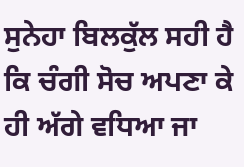ਸੁਨੇਹਾ ਬਿਲਕੁੱਲ ਸਹੀ ਹੈ ਕਿ ਚੰਗੀ ਸੋਚ ਅਪਣਾ ਕੇ ਹੀ ਅੱਗੇ ਵਧਿਆ ਜਾ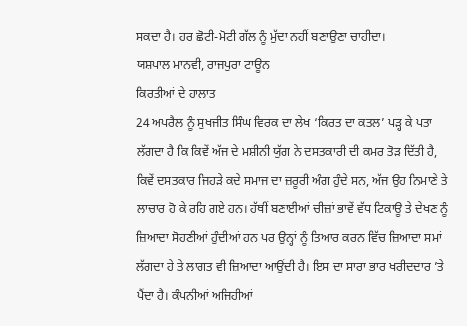ਸਕਦਾ ਹੈ। ਹਰ ਛੋਟੀ-ਮੋਟੀ ਗੱਲ ਨੂੰ ਮੁੱਦਾ ਨਹੀਂ ਬਣਾਉਣਾ ਚਾਹੀਦਾ।
ਯਸ਼ਪਾਲ ਮਾਨਵੀ, ਰਾਜਪੁਰਾ ਟਾਊਨ
ਕਿਰਤੀਆਂ ਦੇ ਹਾਲਾਤ
24 ਅਪਰੈਲ ਨੂੰ ਸੁਖਜੀਤ ਸਿੰਘ ਵਿਰਕ ਦਾ ਲੇਖ ‘ਕਿਰਤ ਦਾ ਕਤਲ’ ਪੜ੍ਹ ਕੇ ਪਤਾ ਲੱਗਦਾ ਹੈ ਕਿ ਕਿਵੇਂ ਅੱਜ ਦੇ ਮਸ਼ੀਨੀ ਯੁੱਗ ਨੇ ਦਸਤਕਾਰੀ ਦੀ ਕਮਰ ਤੋੜ ਦਿੱਤੀ ਹੈ, ਕਿਵੇਂ ਦਸਤਕਾਰ ਜਿਹੜੇ ਕਦੇ ਸਮਾਜ ਦਾ ਜ਼ਰੂਰੀ ਅੰਗ ਹੁੰਦੇ ਸਨ, ਅੱਜ ਉਹ ਨਿਮਾਣੇ ਤੇ ਲਾਚਾਰ ਹੋ ਕੇ ਰਹਿ ਗਏ ਹਨ। ਹੱਥੀਂ ਬਣਾਈਆਂ ਚੀਜ਼ਾਂ ਭਾਵੇਂ ਵੱਧ ਟਿਕਾਊ ਤੇ ਦੇਖਣ ਨੂੰ ਜ਼ਿਆਦਾ ਸੋਹਣੀਆਂ ਹੁੰਦੀਆਂ ਹਨ ਪਰ ਉਨ੍ਹਾਂ ਨੂੰ ਤਿਆਰ ਕਰਨ ਵਿੱਚ ਜ਼ਿਆਦਾ ਸਮਾਂ ਲੱਗਦਾ ਹੇ ਤੇ ਲਾਗਤ ਵੀ ਜ਼ਿਆਦਾ ਆਉਂਦੀ ਹੈ। ਇਸ ਦਾ ਸਾਰਾ ਭਾਰ ਖਰੀਦਦਾਰ ’ਤੇ ਪੈਂਦਾ ਹੈ। ਕੰਪਨੀਆਂ ਅਜਿਹੀਆਂ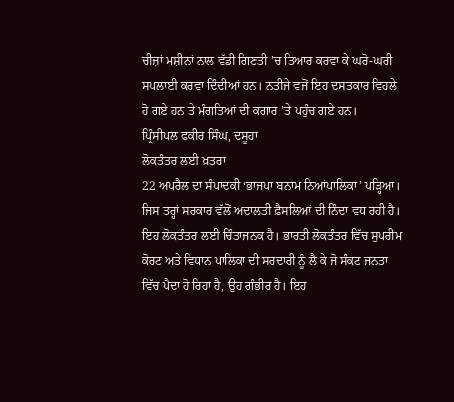ਚੀਜ਼ਾਂ ਮਸ਼ੀਨਾਂ ਨਾਲ ਵੱਡੀ ਗਿਣਤੀ ’ਚ ਤਿਆਰ ਕਰਵਾ ਕੇ ਘਰੋ-ਘਰੀ ਸਪਲਾਈ ਕਰਵਾ ਦਿੰਦੀਆਂ ਹਨ। ਨਤੀਜੇ ਵਜੋਂ ਇਹ ਦਸਤਕਾਰ ਵਿਹਲੇ ਹੋ ਗਏ ਹਨ ਤੇ ਮੰਗਤਿਆਂ ਦੀ ਕਗਾਰ ’ਤੇ ਪਹੁੰਚ ਗਏ ਹਨ।
ਪ੍ਰਿੰਸੀਪਲ ਫਕੀਰ ਸਿੰਘ, ਦਸੂਹਾ
ਲੋਕਤੰਤਰ ਲਈ ਖ਼ਤਰਾ
22 ਅਪਰੈਲ ਦਾ ਸੰਪਾਦਕੀ ‘ਭਾਜਪਾ ਬਨਾਮ ਨਿਆਂਪਾਲਿਕਾ’ ਪੜ੍ਹਿਆ। ਜਿਸ ਤਰ੍ਹਾਂ ਸਰਕਾਰ ਵੱਲੋਂ ਅਦਾਲਤੀ ਫ਼ੈਸਲਿਆਂ ਦੀ ਨਿੰਦਾ ਵਧ ਰਹੀ ਹੈ। ਇਹ ਲੋਕਤੰਤਰ ਲਈ ਚਿੰਤਾਜਨਕ ਹੈ। ਭਾਰਤੀ ਲੋਕਤੰਤਰ ਵਿੱਚ ਸੁਪਰੀਮ ਕੋਰਟ ਅਤੇ ਵਿਧਾਨ ਪਾਲਿਕਾ ਦੀ ਸਰਦਾਰੀ ਨੂੰ ਲੈ ਕੇ ਜੋ ਸੰਕਟ ਜਨਤਾ ਵਿੱਚ ਪੈਦਾ ਹੋ ਰਿਹਾ ਹੈ, ਉਹ ਗੰਭੀਰ ਹੈ। ਇਹ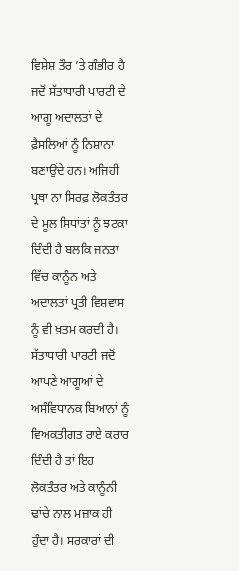ਵਿਸ਼ੇਸ਼ ਤੌਰ ’ਤੇ ਗੰਭੀਰ ਹੈ ਜਦੋਂ ਸੱਤਾਧਾਰੀ ਪਾਰਟੀ ਦੇ ਆਗੂ ਅਦਾਲਤਾਂ ਦੇ ਫ਼ੈਸਲਿਆਂ ਨੂੰ ਨਿਸ਼ਾਨਾ ਬਣਾਉਂਦੇ ਹਨ। ਅਜਿਹੀ ਪ੍ਰਥਾ ਨਾ ਸਿਰਫ਼ ਲੋਕਤੰਤਰ ਦੇ ਮੂਲ ਸਿਧਾਂਤਾਂ ਨੂੰ ਝਟਕਾ ਦਿੰਦੀ ਹੈ ਬਲਕਿ ਜਨਤਾ ਵਿੱਚ ਕਾਨੂੰਨ ਅਤੇ ਅਦਾਲਤਾਂ ਪ੍ਰਤੀ ਵਿਸ਼ਵਾਸ ਨੂੰ ਵੀ ਖ਼ਤਮ ਕਰਦੀ ਹੈ। ਸੱਤਾਧਾਰੀ ਪਾਰਟੀ ਜਦੋਂ ਆਪਣੇ ਆਗੂਆਂ ਦੇ ਅਸੰਵਿਧਾਨਕ ਬਿਆਨਾਂ ਨੂੰ ਵਿਅਕਤੀਗਤ ਰਾਏ ਕਰਾਰ ਦਿੰਦੀ ਹੈ ਤਾਂ ਇਹ ਲੋਕਤੰਤਰ ਅਤੇ ਕਾਨੂੰਨੀ ਢਾਂਚੇ ਨਾਲ ਮਜ਼ਾਕ ਹੀ ਹੁੰਦਾ ਹੈ। ਸਰਕਾਰਾਂ ਦੀ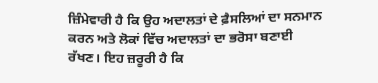ਜ਼ਿੰਮੇਵਾਰੀ ਹੈ ਕਿ ਉਹ ਅਦਾਲਤਾਂ ਦੇ ਫ਼ੈਸਲਿਆਂ ਦਾ ਸਨਮਾਨ ਕਰਨ ਅਤੇ ਲੋਕਾਂ ਵਿੱਚ ਅਦਾਲਤਾਂ ਦਾ ਭਰੋਸਾ ਬਣਾਈ ਰੱਖਣ। ਇਹ ਜ਼ਰੂਰੀ ਹੈ ਕਿ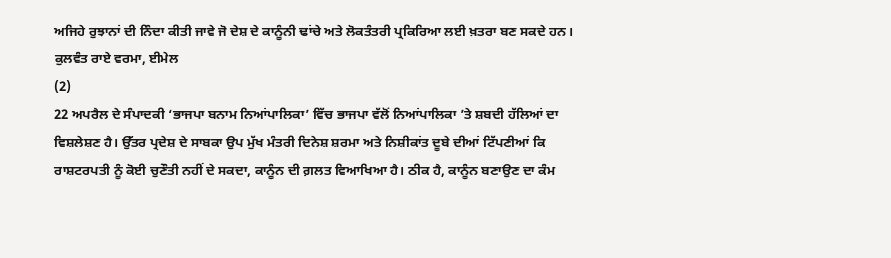ਅਜਿਹੇ ਰੁਝਾਨਾਂ ਦੀ ਨਿੰਦਾ ਕੀਤੀ ਜਾਵੇ ਜੋ ਦੇਸ਼ ਦੇ ਕਾਨੂੰਨੀ ਢਾਂਚੇ ਅਤੇ ਲੋਕਤੰਤਰੀ ਪ੍ਰਕਿਰਿਆ ਲਈ ਖ਼ਤਰਾ ਬਣ ਸਕਦੇ ਹਨ।
ਕੁਲਵੰਤ ਰਾਏ ਵਰਮਾ, ਈਮੇਲ
(2)
22 ਅਪਰੈਲ ਦੇ ਸੰਪਾਦਕੀ ‘ਭਾਜਪਾ ਬਨਾਮ ਨਿਆਂਪਾਲਿਕਾ’ ਵਿੱਚ ਭਾਜਪਾ ਵੱਲੋਂ ਨਿਆਂਪਾਲਿਕਾ ’ਤੇ ਸ਼ਬਦੀ ਹੱਲਿਆਂ ਦਾ ਵਿਸ਼ਲੇਸ਼ਣ ਹੈ। ਉੱਤਰ ਪ੍ਰਦੇਸ਼ ਦੇ ਸਾਬਕਾ ਉਪ ਮੁੱਖ ਮੰਤਰੀ ਦਿਨੇਸ਼ ਸ਼ਰਮਾ ਅਤੇ ਨਿਸ਼ੀਕਾਂਤ ਦੂਬੇ ਦੀਆਂ ਟਿੱਪਣੀਆਂ ਕਿ ਰਾਸ਼ਟਰਪਤੀ ਨੂੰ ਕੋਈ ਚੁਣੌਤੀ ਨਹੀਂ ਦੇ ਸਕਦਾ, ਕਾਨੂੰਨ ਦੀ ਗ਼ਲਤ ਵਿਆਖਿਆ ਹੈ। ਠੀਕ ਹੈ, ਕਾਨੂੰਨ ਬਣਾਉਣ ਦਾ ਕੰਮ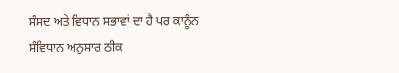ਸੰਸਦ ਅਤੇ ਵਿਧਾਨ ਸਭਾਵਾਂ ਦਾ ਹੈ ਪਰ ਕਾਨੂੰਨ ਸੰਵਿਧਾਨ ਅਨੁਸਾਰ ਠੀਕ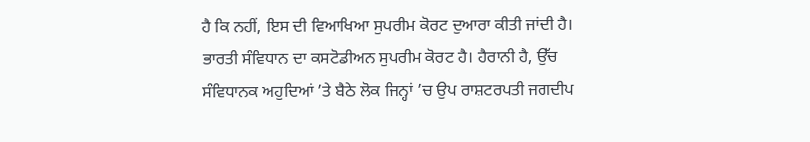ਹੈ ਕਿ ਨਹੀਂ, ਇਸ ਦੀ ਵਿਆਖਿਆ ਸੁਪਰੀਮ ਕੋਰਟ ਦੁਆਰਾ ਕੀਤੀ ਜਾਂਦੀ ਹੈ। ਭਾਰਤੀ ਸੰਵਿਧਾਨ ਦਾ ਕਸਟੋਡੀਅਨ ਸੁਪਰੀਮ ਕੋਰਟ ਹੈ। ਹੈਰਾਨੀ ਹੈ, ਉੱਚ ਸੰਵਿਧਾਨਕ ਅਹੁਦਿਆਂ ’ਤੇ ਬੈਠੇ ਲੋਕ ਜਿਨ੍ਹਾਂ ’ਚ ਉਪ ਰਾਸ਼ਟਰਪਤੀ ਜਗਦੀਪ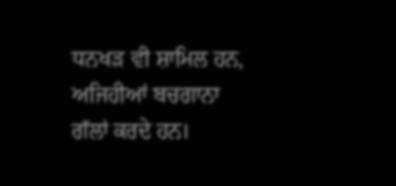ਧਨਖੜ ਵੀ ਸ਼ਾਮਿਲ ਹਨ, ਅਜਿਹੀਆਂ ਬਚਗਾਨਾ ਗੱਲਾਂ ਕਰਦੇ ਹਨ।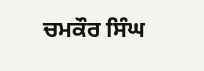ਚਮਕੌਰ ਸਿੰਘ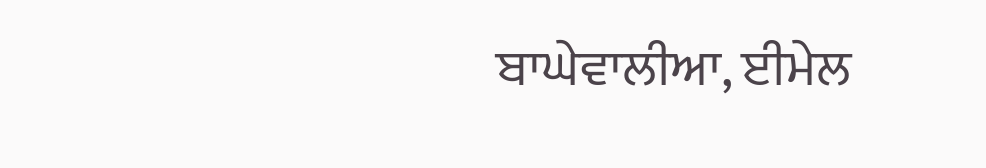ਬਾਘੇਵਾਲੀਆ, ਈਮੇਲ